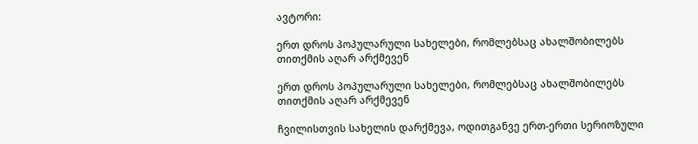ავტორი:

ერთ დროს პოპულარული სახელები, რომლებსაც ახალშობილებს თითქმის აღარ არქმევენ

ერთ დროს პოპულარული სახელები, რომლებსაც ახალშობილებს თითქმის აღარ არქმევენ

ჩვილისთვის სახელის დარქმევა, ოდითგანვე ერთ-ერთი სერიოზული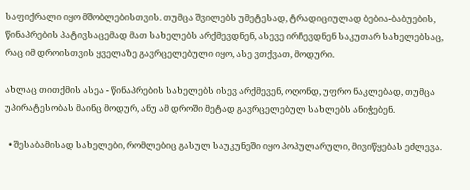საფიქრალი იყო მშობლებისთვის. თუმცა შვილებს უმეტესად, ტრადიციულად ბებია-ბაბუების, წინაპრების პატივსაცემად მათ სახელებს არქმევდნენ, ასევე ირჩევდნენ საკუთარ სახელებსაც, რაც იმ დროისთვის ყველაზე გავრცელებული იყო, ასე ვთქვათ, მოდური.

ახლაც თითქმის ასეა - წინაპრების სახელებს ისევ არქმევენ, ოღონდ, უფრო ნაკლებად, თუმცა უპირატესობას მაინც მოდურ, ანუ ამ დროში მეტად გავრცელებულ სახლებს ანიჭებენ.

  • შესაბამისად სახელები, რომლებიც გასულ საუკუნეში იყო პოპულარული, მივიწყებას ეძლევა.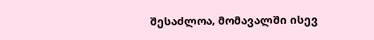შესაძლოა, მომავალში ისევ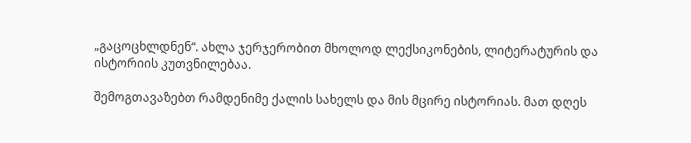„გაცოცხლდნენ“. ახლა ჯერჯერობით მხოლოდ ლექსიკონების, ლიტერატურის და ისტორიის კუთვნილებაა.

შემოგთავაზებთ რამდენიმე ქალის სახელს და მის მცირე ისტორიას. მათ დღეს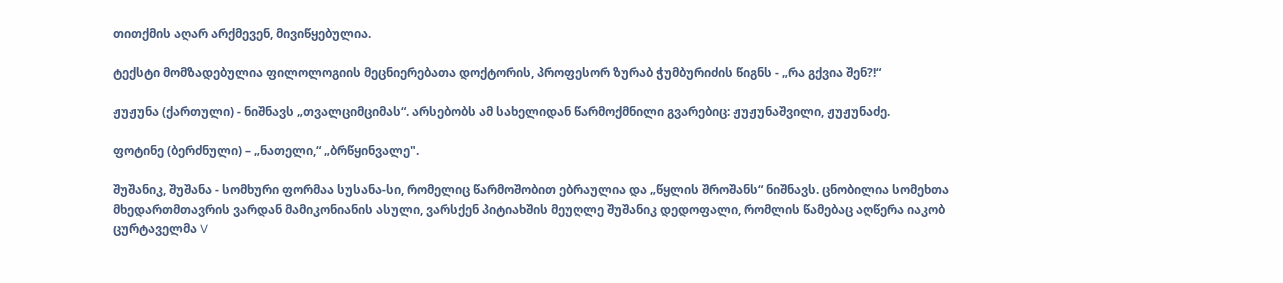თითქმის აღარ არქმევენ, მივიწყებულია.

ტექსტი მომზადებულია ფილოლოგიის მეცნიერებათა დოქტორის, პროფესორ ზურაბ ჭუმბურიძის წიგნს - „რა გქვია შენ?!“

ჟუჟუნა (ქართული) - ნიშნავს „თვალციმციმას“. არსებობს ამ სახელიდან წარმოქმნილი გვარებიც: ჟუჟუნაშვილი, ჟუჟუნაძე.

ფოტინე (ბერძნული) – „ნათელი,“ „ბრწყინვალე".

შუშანიკ, შუშანა - სომხური ფორმაა სუსანა-სი, რომელიც წარმოშობით ებრაულია და „წყლის შროშანს“ ნიშნავს. ცნობილია სომეხთა მხედართმთავრის ვარდან მამიკონიანის ასული, ვარსქენ პიტიახშის მეუღლე შუშანიკ დედოფალი, რომლის წამებაც აღწერა იაკობ ცურტაველმა V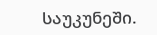საუკუნეში.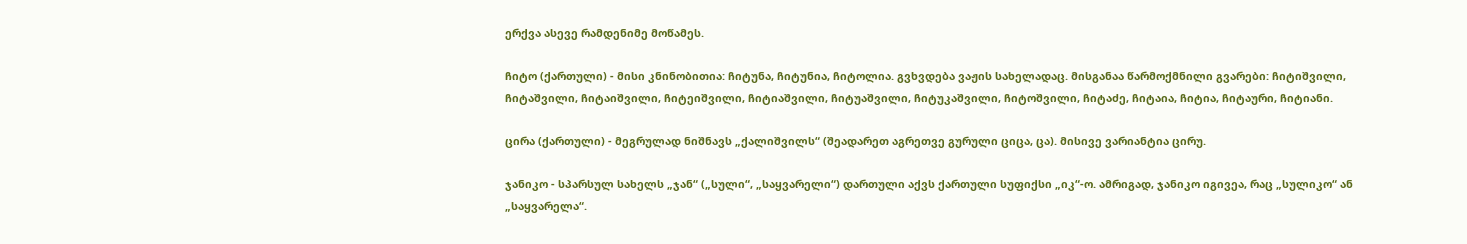ერქვა ასევე რამდენიმე მოწამეს.

ჩიტო (ქართული) - მისი კნინობითია: ჩიტუნა, ჩიტუნია, ჩიტოლია. გვხვდება ვაჟის სახელადაც. მისგანაა წარმოქმნილი გვარები: ჩიტიშვილი, ჩიტაშვილი, ჩიტაიშვილი, ჩიტეიშვილი, ჩიტიაშვილი, ჩიტუაშვილი, ჩიტუკაშვილი, ჩიტოშვილი, ჩიტაძე, ჩიტაია, ჩიტია, ჩიტაური, ჩიტიანი.

ცირა (ქართული) - მეგრულად ნიშნავს „ქალიშვილს“ (შეადარეთ აგრეთვე გურული ციცა, ცა). მისივე ვარიანტია ცირუ.

ჯანიკო - სპარსულ სახელს „ჯან“ („სული“, „საყვარელი“) დართული აქვს ქართული სუფიქსი „იკ“-ო. ამრიგად, ჯანიკო იგივეა, რაც „სულიკო“ ან „საყვარელა“.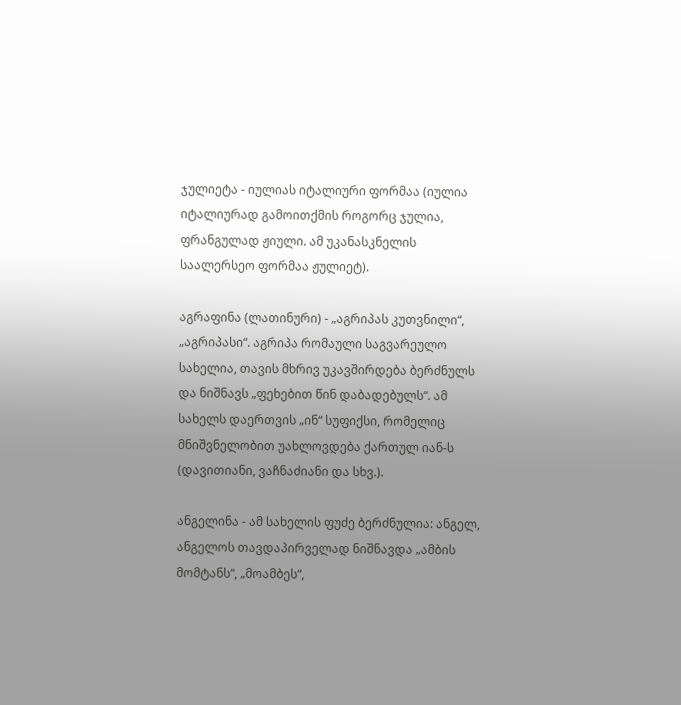ჯულიეტა - იულიას იტალიური ფორმაა (იულია იტალიურად გამოითქმის როგორც ჯულია, ფრანგულად ჟიული. ამ უკანასკნელის საალერსეო ფორმაა ჟულიეტ).

აგრაფინა (ლათინური) - „აგრიპას კუთვნილი“, „აგრიპასი“. აგრიპა რომაული საგვარეულო სახელია, თავის მხრივ უკავშირდება ბერძნულს და ნიშნავს „ფეხებით წინ დაბადებულს“. ამ სახელს დაერთვის „ინ“ სუფიქსი, რომელიც მნიშვნელობით უახლოვდება ქართულ იან-ს (დავითიანი, ვაჩნაძიანი და სხვ.).

ანგელინა - ამ სახელის ფუძე ბერძნულია: ანგელ, ანგელოს თავდაპირველად ნიშნავდა „ამბის მომტანს“, „მოამბეს“,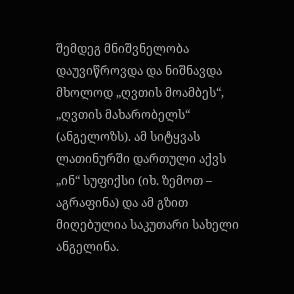შემდეგ მნიშვნელობა დაუვიწროვდა და ნიშნავდა მხოლოდ „ღვთის მოამბეს“, „ღვთის მახარობელს“ (ანგელოზს). ამ სიტყვას ლათინურში დართული აქვს „ინ“ სუფიქსი (იხ. ზემოთ – აგრაფინა) და ამ გზით მიღებულია საკუთარი სახელი ანგელინა.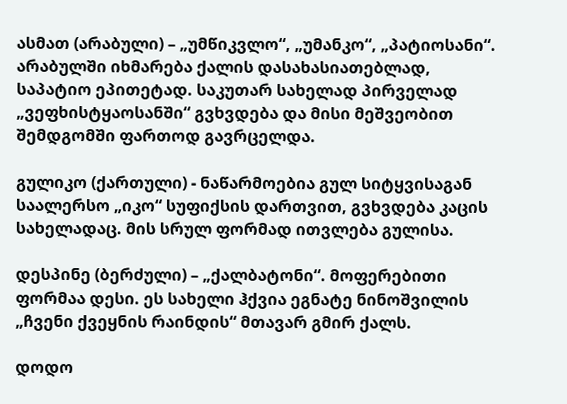ასმათ (არაბული) – „უმწიკვლო“, „უმანკო“, „პატიოსანი“. არაბულში იხმარება ქალის დასახასიათებლად, საპატიო ეპითეტად. საკუთარ სახელად პირველად „ვეფხისტყაოსანში“ გვხვდება და მისი მეშვეობით შემდგომში ფართოდ გავრცელდა.

გულიკო (ქართული) - ნაწარმოებია გულ სიტყვისაგან საალერსო „იკო“ სუფიქსის დართვით, გვხვდება კაცის სახელადაც. მის სრულ ფორმად ითვლება გულისა.

დესპინე (ბერძული) – „ქალბატონი“. მოფერებითი ფორმაა დესი. ეს სახელი ჰქვია ეგნატე ნინოშვილის „ჩვენი ქვეყნის რაინდის“ მთავარ გმირ ქალს.

დოდო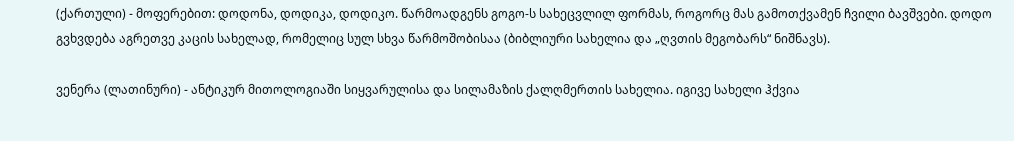(ქართული) - მოფერებით: დოდონა, დოდიკა, დოდიკო. წარმოადგენს გოგო-ს სახეცვლილ ფორმას, როგორც მას გამოთქვამენ ჩვილი ბავშვები. დოდო გვხვდება აგრეთვე კაცის სახელად, რომელიც სულ სხვა წარმოშობისაა (ბიბლიური სახელია და „ღვთის მეგობარს“ ნიშნავს).

ვენერა (ლათინური) - ანტიკურ მითოლოგიაში სიყვარულისა და სილამაზის ქალღმერთის სახელია. იგივე სახელი ჰქვია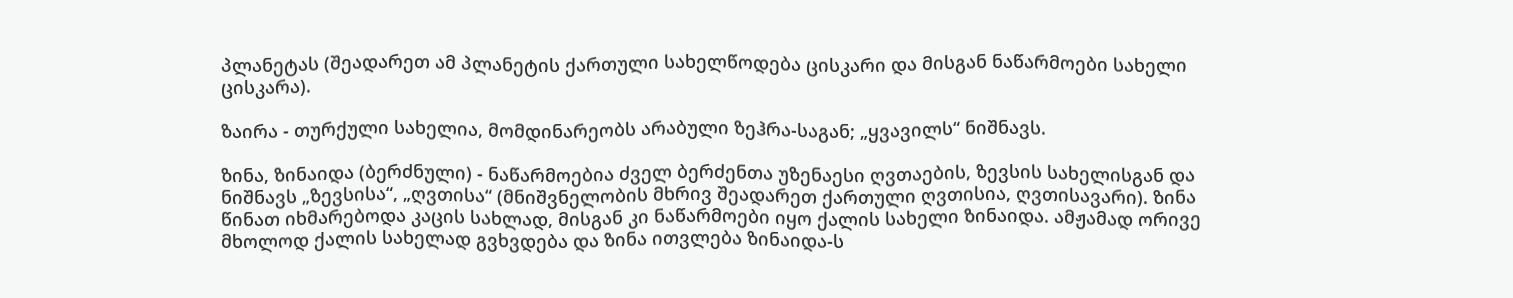პლანეტას (შეადარეთ ამ პლანეტის ქართული სახელწოდება ცისკარი და მისგან ნაწარმოები სახელი ცისკარა).

ზაირა - თურქული სახელია, მომდინარეობს არაბული ზეჰრა-საგან; „ყვავილს“ ნიშნავს.

ზინა, ზინაიდა (ბერძნული) - ნაწარმოებია ძველ ბერძენთა უზენაესი ღვთაების, ზევსის სახელისგან და ნიშნავს „ზევსისა“, „ღვთისა“ (მნიშვნელობის მხრივ შეადარეთ ქართული ღვთისია, ღვთისავარი). ზინა წინათ იხმარებოდა კაცის სახლად, მისგან კი ნაწარმოები იყო ქალის სახელი ზინაიდა. ამჟამად ორივე მხოლოდ ქალის სახელად გვხვდება და ზინა ითვლება ზინაიდა-ს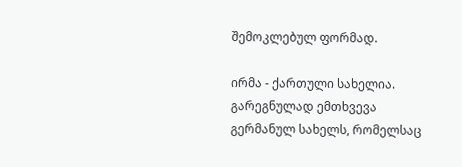შემოკლებულ ფორმად.

ირმა - ქართული სახელია. გარეგნულად ემთხვევა გერმანულ სახელს, რომელსაც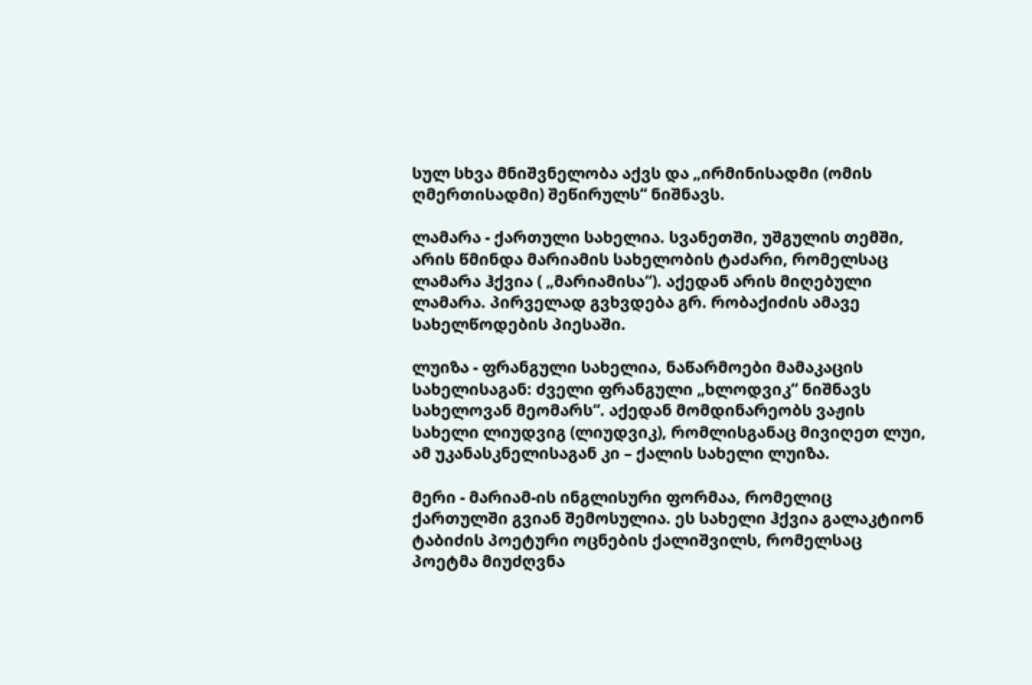სულ სხვა მნიშვნელობა აქვს და „ირმინისადმი (ომის ღმერთისადმი) შეწირულს“ ნიშნავს.

ლამარა - ქართული სახელია. სვანეთში, უშგულის თემში, არის წმინდა მარიამის სახელობის ტაძარი, რომელსაც ლამარა ჰქვია ( „მარიამისა“). აქედან არის მიღებული ლამარა. პირველად გვხვდება გრ. რობაქიძის ამავე სახელწოდების პიესაში.

ლუიზა - ფრანგული სახელია, ნაწარმოები მამაკაცის სახელისაგან: ძველი ფრანგული „ხლოდვიკ“ ნიშნავს სახელოვან მეომარს“. აქედან მომდინარეობს ვაჟის სახელი ლიუდვიგ (ლიუდვიკ), რომლისგანაც მივიღეთ ლუი, ამ უკანასკნელისაგან კი – ქალის სახელი ლუიზა.

მერი - მარიამ-ის ინგლისური ფორმაა, რომელიც ქართულში გვიან შემოსულია. ეს სახელი ჰქვია გალაკტიონ ტაბიძის პოეტური ოცნების ქალიშვილს, რომელსაც პოეტმა მიუძღვნა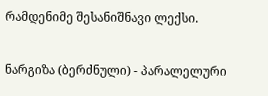რამდენიმე შესანიშნავი ლექსი.

ნარგიზა (ბერძნული) - პარალელური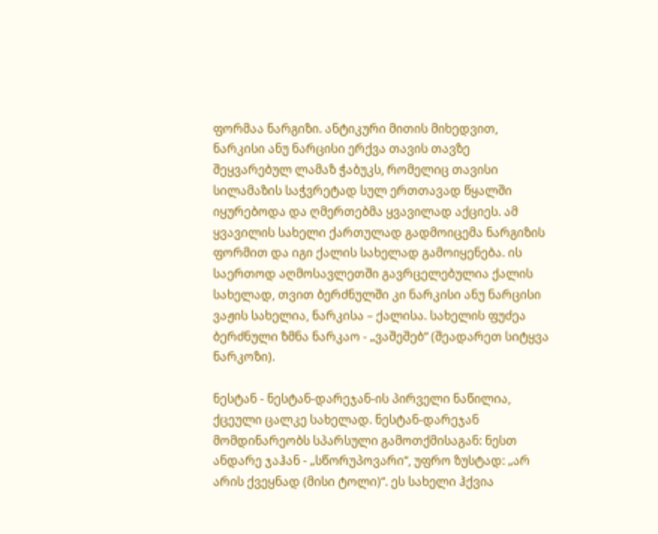ფორმაა ნარგიზი. ანტიკური მითის მიხედვით, ნარკისი ანუ ნარცისი ერქვა თავის თავზე შეყვარებულ ლამაზ ჭაბუკს, რომელიც თავისი სილამაზის საჭვრეტად სულ ერთთავად წყალში იყურებოდა და ღმერთებმა ყვავილად აქციეს. ამ ყვავილის სახელი ქართულად გადმოიცემა ნარგიზის ფორმით და იგი ქალის სახელად გამოიყენება. ის საერთოდ აღმოსავლეთში გავრცელებულია ქალის სახელად, თვით ბერძნულში კი ნარკისი ანუ ნარცისი ვაჟის სახელია, ნარკისა – ქალისა. სახელის ფუძეა ბერძნული ზმნა ნარკაო - „ვაშეშებ“ (შეადარეთ სიტყვა ნარკოზი).

ნესტან - ნესტან-დარეჯან-ის პირველი ნაწილია, ქცეული ცალკე სახელად. ნესტან-დარეჯან მომდინარეობს სპარსული გამოთქმისაგან: ნესთ ანდარე ჯაჰან - „სწორუპოვარი“, უფრო ზუსტად: „არ არის ქვეყნად (მისი ტოლი)“. ეს სახელი ჰქვია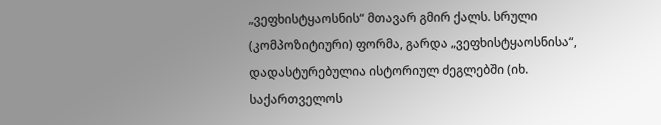„ვეფხისტყაოსნის“ მთავარ გმირ ქალს. სრული (კომპოზიტიური) ფორმა, გარდა „ვეფხისტყაოსნისა“, დადასტურებულია ისტორიულ ძეგლებში (იხ. საქართველოს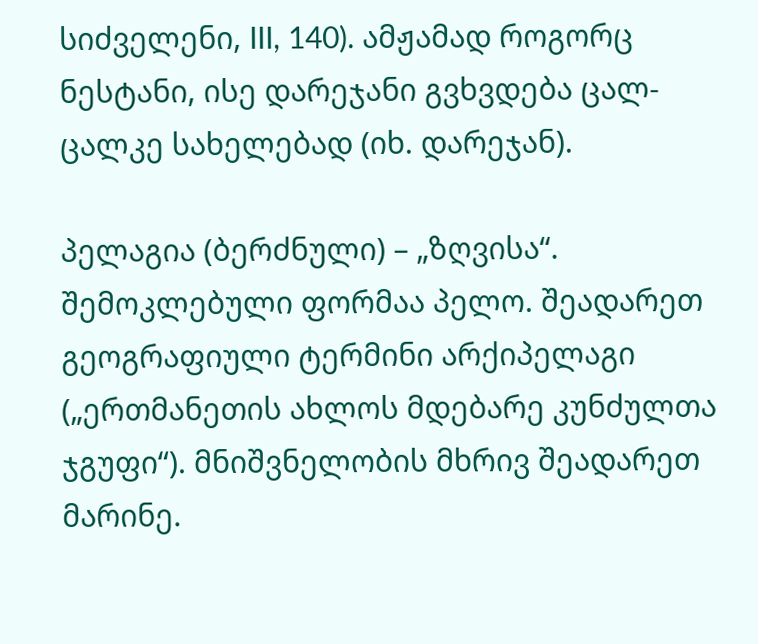სიძველენი, III, 140). ამჟამად როგორც ნესტანი, ისე დარეჯანი გვხვდება ცალ-ცალკე სახელებად (იხ. დარეჯან).

პელაგია (ბერძნული) – „ზღვისა“. შემოკლებული ფორმაა პელო. შეადარეთ გეოგრაფიული ტერმინი არქიპელაგი („ერთმანეთის ახლოს მდებარე კუნძულთა ჯგუფი“). მნიშვნელობის მხრივ შეადარეთ მარინე.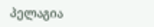პელაგია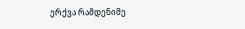ერქვა რამდენიმე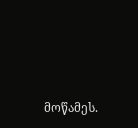მოწამეს.